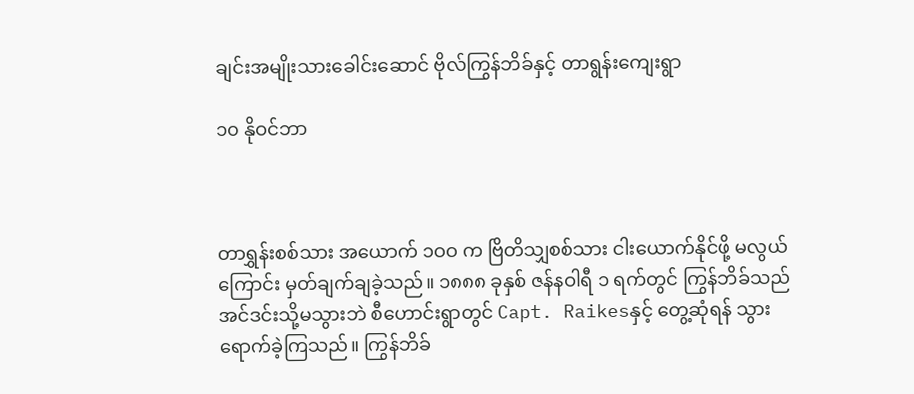ချင်းအမျိုးသားခေါင်းဆောင် ဗိုလ်ကြွန်ဘိခ်နှင့် တာရွန်းကျေးရွာ

၁၀ နိုဝင်ဘာ



တာရွှန်းစစ်သား အယောက် ၁ဝဝ က ဗြိတိသျှစစ်သား ငါးယောက်နိုင်ဖို့ မလွယ်ကြောင်း မှတ်ချက်ချခဲ့သည်။ ၁၈၈၈ ခုနှစ် ဇန်နဝါရီ ၁ ရက်တွင် ကြွန်ဘိခ်သည် အင်ဒင်းသို့မသွားဘဲ စီဟောင်းရွာတွင် Capt. Raikesနှင့် တွေ့ဆုံရန် သွားရောက်ခဲ့ကြသည်။ ကြွန်ဘိခ်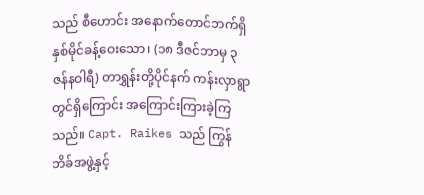သည် စီဟောင်း အနောက်တောင်ဘက်ရှိ နှစ်မိုင်ခန့်ဝေးသော၊ (၁၈ ဒီဇင်ဘာမှ ၃ ဇန်နဝါရီ) တာရွှန်းတို့ပိုင်နက် ကန်းလှာရွာတွင်ရှိကြောင်း အကြောင်းကြားခဲ့ကြသည်။ Capt. Raikes သည် ကြွန်ဘိခ်အဖွဲ့နှင့်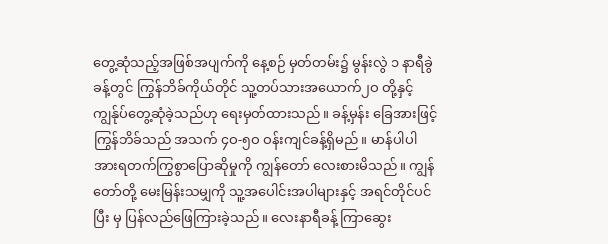တွေ့ဆုံသည့်အဖြစ်အပျက်ကို နေ့စဉ် မှတ်တမ်း၌ မွန်းလွဲ ၁ နာရီခွဲခန့်တွင် ကြွန်ဘိခ်ကိုယ်တိုင် သူ့တပ်သားအယောက်၂ဝ တို့နှင့် ကျွန်ုပ်တွေ့ဆုံခဲ့သည်ဟု ရေးမှတ်ထားသည်။ ခန့်မှန်း ခြေအားဖြင့် ကြွန်ဘိခ်သည် အသက် ၄ဝ-၅ဝ ဝန်းကျင်ခန့်ရှိမည်။ မာန်ပါပါ အားရတက်ကြွစွာပြောဆိုမှုကို ကျွန်တော် လေးစားမိသည်။ ကျွန်တော်တို့ မေးမြန်းသမျှကို သူ့အပေါင်းအပါများနှင့် အရင်တိုင်ပင်ပြီး မှ ပြန်လည်ဖြေကြားခဲ့သည်။ လေးနာရီခန့် ကြာဆွေး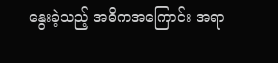နွေးခဲ့သည့် အဓိကအကြောင်း အရာ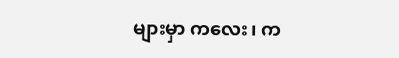များမှာ ကလေး၊ က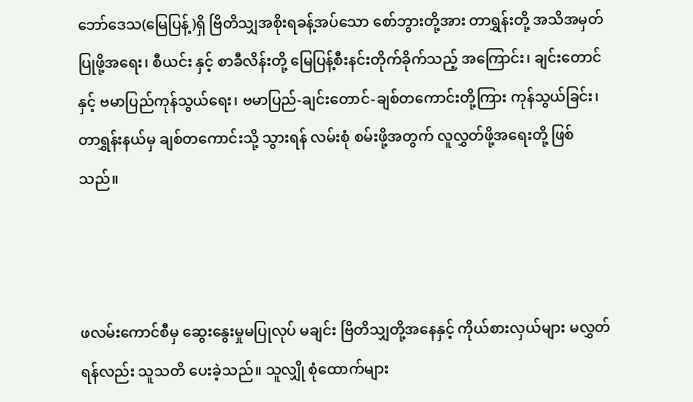ဘော်ဒေသ(မြေပြန့်)ရှိ ဗြိတိသျှအစိုးရခန့်အပ်သော စော်ဘွားတို့အား တာရွှန်းတို့ အသိအမှတ်ပြုဖို့အရေး၊ စီယင်း နှင့် စာခီလိန်းတို့ မြေပြန့်စီးနင်းတိုက်ခိုက်သည့် အကြောင်း၊ ချင်းတောင်နှင့် ဗမာပြည်ကုန်သွယ်ရေး၊ ဗမာပြည်-ချင်းတောင်-ချစ်တကောင်းတို့ကြား ကုန်သွယ်ခြင်း၊ တာရွှန်းနယ်မှ ချစ်တကောင်းသို့ သွားရန် လမ်းစုံ စမ်းဖို့အတွက် လူလွှတ်ဖို့အရေးတို့ ဖြစ်သည်။



ဖလမ်းကောင်စီမှ ဆွေးနွေးမှုမပြုလုပ် မချင်း ဗြိတိသျှတို့အနေနှင့် ကိုယ်စားလှယ်များ မလွှတ်ရန်လည်း သူသတိ ပေးခဲ့သည်။ သူလျှို စုံထောက်များ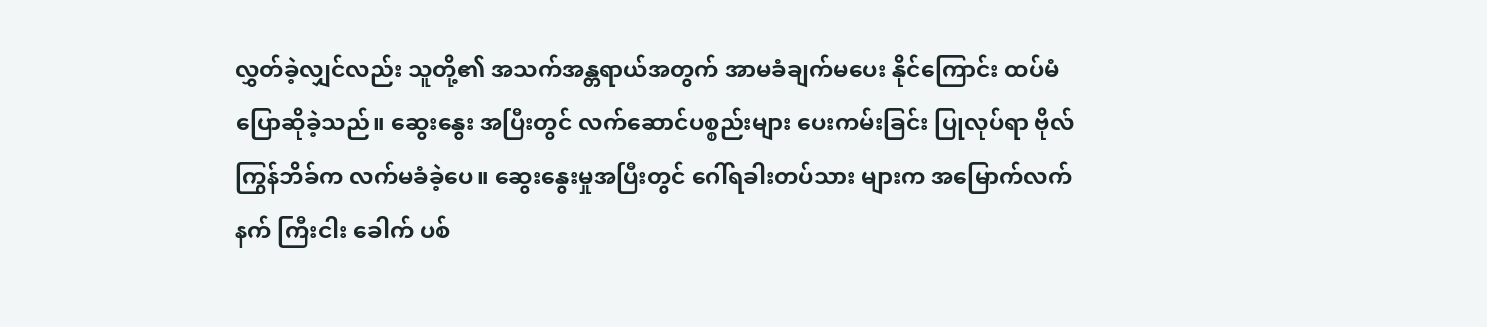လွှတ်ခဲ့လျှင်လည်း သူတို့၏ အသက်အန္တရာယ်အတွက် အာမခံချက်မပေး နိုင်ကြောင်း ထပ်မံပြောဆိုခဲ့သည်။ ဆွေးနွေး အပြီးတွင် လက်ဆောင်ပစ္စည်းများ ပေးကမ်းခြင်း ပြုလုပ်ရာ ဗိုလ်ကြွန်ဘိခ်က လက်မခံခဲ့ပေ။ ဆွေးနွေးမှုအပြီးတွင် ဂေါ်ရခါးတပ်သား များက အမြောက်လက်နက် ကြီးငါး ခေါက် ပစ်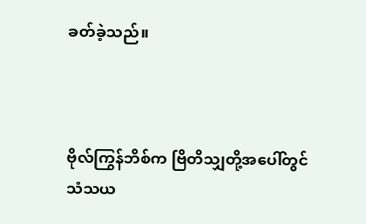ခတ်ခဲ့သည်။



ဗိုလ်ကြွန်ဘိစ်က ဗြိတိသျှတို့အပေါ်တွင် သံသယ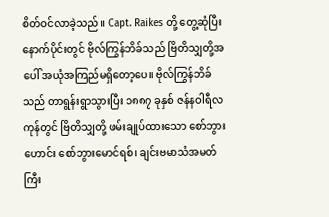စိတ်ဝင်လာခဲ့သည်။ Capt. Raikes တို့ တွေ့ဆုံပြီး နောက်ပိုင်းတွင် ဗိုလ်ကြွန်ဘိခ်သည် ဗြိတိသျှတို့အပေါ် အယုံအကြည်မရှိတော့ပေ။ ဗိုလ်ကြွန်ဘိခ်သည် တာရွန်းရွာသွားပြီး ၁၈၈၇ ခုနှစ် ဇန်နဝါရီလကုန်တွင် ဗြိတိသျှတို့ ဖမ်းချုပ်ထားသော စော်ဘွားဟောင်း စော်ဘွားမောင်ရစ်၊ ချင်းဗမာသံအမတ်ကြီး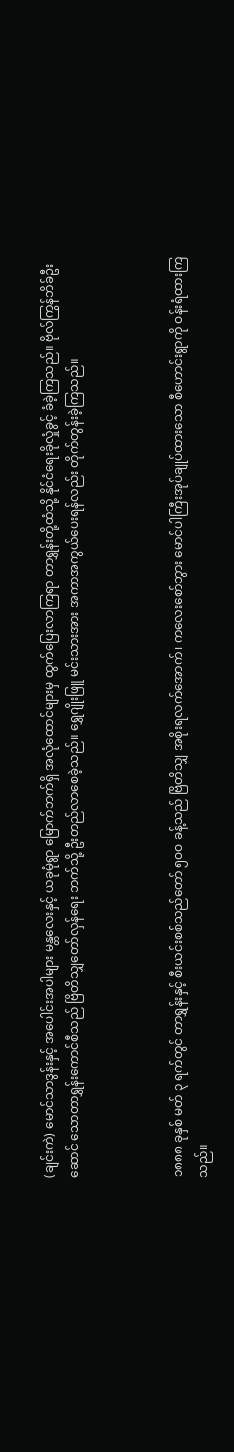(ချင်းကဲ) မောင်သာဒွန်းနှင့် အပေါင်းအပါများ မန္တလေးနှင့် ယခုမုံရွာ မြောက်ဘက်ရှိ အလုံထောင်များမှ ထွက်ပြေးလာကြရာ တာရွှန်းတို့ထံသို့ နိုင်ငံရေးခိုလှုံခွင့် ခံခဲ့ကြသည်။ ဗိုလ်ကြွန်ဘိခ်ဦး ဆောင် သောတာရွှန်းကောင်စီသည် ဗြိတိသျှတော်လှန်ရေး ဘက်သို့ ဦးတည်လာစေခဲ့သည်။ ရွှေဂျိုးဖြူ မင်းသားအား အကာအကွယ်ပေးရန်လည်း တိုက်တွန်းခဲ့ကြသည်။



၁၈၈၈ ခုနှစ် မတ် ၃ ရက်တွင် တာရွှန်းနှင့် စီးယင်းစစ်သည်တော် ၅ဝဝ ခန့်သည် ဗြိတိသျှ အစိုးရလက်အောက်၊ ကလေးစော်ဘွား မောင်ပါကြီးအုပ်ချုပ်ထားသော စီဟောင်းရွာကို ဝန်းရံထားကြသည်။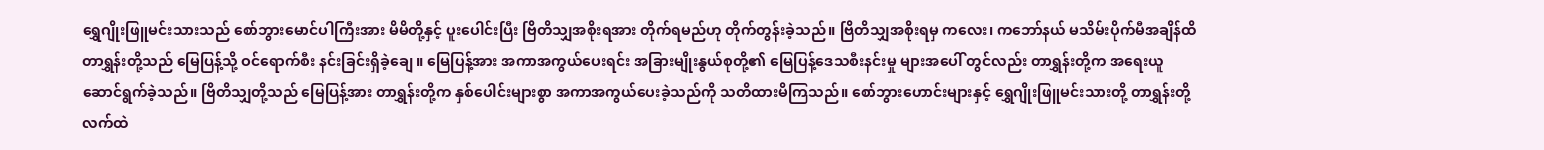ရွှေဂျိုးဖြူမင်းသားသည် စော်ဘွားမောင်ပါကြီးအား မိမိတို့နှင့် ပူးပေါင်းပြီး ဗြိတိသျှအစိုးရအား တိုက်ရမည်ဟု တိုက်တွန်းခဲ့သည်။ ဗြိတိသျှအစိုးရမှ ကလေး၊ ကဘော်နယ် မသိမ်းပိုက်မီအချိန်ထိ တာရွှန်းတို့သည် မြေပြန့်သို့ ဝင်ရောက်စီး နင်းခြင်းရှိခဲ့ချေ။ မြေပြန့်အား အကာအကွယ်ပေးရင်း အခြားမျိုးနွယ်စုတို့၏ မြေပြန့်ဒေသစီးနင်းမှု များအပေါ် တွင်လည်း တာရွှန်းတို့က အရေးယူဆောင်ရွက်ခဲ့သည်။ ဗြိတိသျှတို့သည် မြေပြန့်အား တာရွှန်းတို့က နှစ်ပေါင်းများစွာ အကာအကွယ်ပေးခဲ့သည်ကို သတိထားမိကြသည်။ စော်ဘွားဟောင်းများနှင့် ရွှေဂျိုးဖြူမင်းသားတို့ တာရွှန်းတို့လက်ထဲ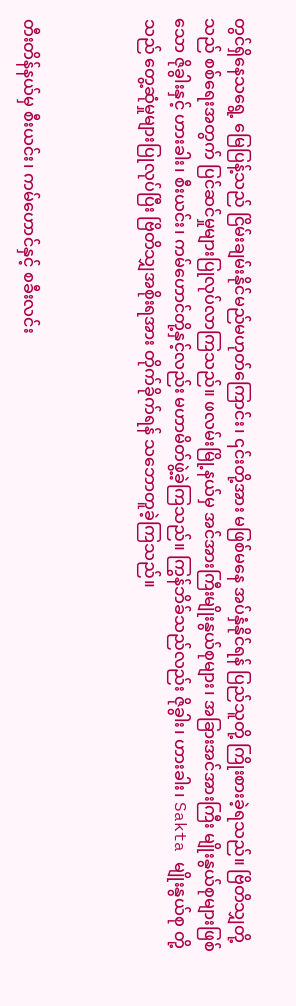တွင်ရှိနေသရွေ့ မြေပြန့်သည် ငြိမ်းချမ်းနိုင်မည်မဟုတ်ကြောင်း၊ ၎င်းတို့အား မဖြစ်မနေ အပ်နှံနိုင်ရန် ပြည်သူတို့ ကြိုးစားခဲ့ရသည်။ ဗြိတိသျှတို့သည် စစ်ရေးအတွက် ပြင်ဆင်မှုများပြုလုပ်လာကြသည်။ ဖလမ်းမြို့နယ်မှ အင်အားကြီးမျိုးနွယ်စုများ၊ အခြားအင်အားကြီး မျိုးနွယ်စုများဖြစ်သော ဇိုခွါးနှင့် ဟားခါး၊ စီးယင်း၊ ကမ်ဟောင်တို့နှင့်လည်း မဟာမိတ်ဖွဲ့ခဲ့ကြသည်။ ကြွန်ဘိခ်သည်လည်း ဇိုခွါး၊ ဟားခါး၊ Sakta မျိုးနွယ်စု တို့သည် တွေ့ဆုံမှုများပြုလုပ်ပြီး ဗြိတိသျှအစိုးရအား တိုက်ခိုက်ရန် သဘောတူခဲ့ကြသည်။



တီးတိန်နယ်မှ စီးယင်း၊ ကမ်ဟောင်နှင့် စခီးလင်း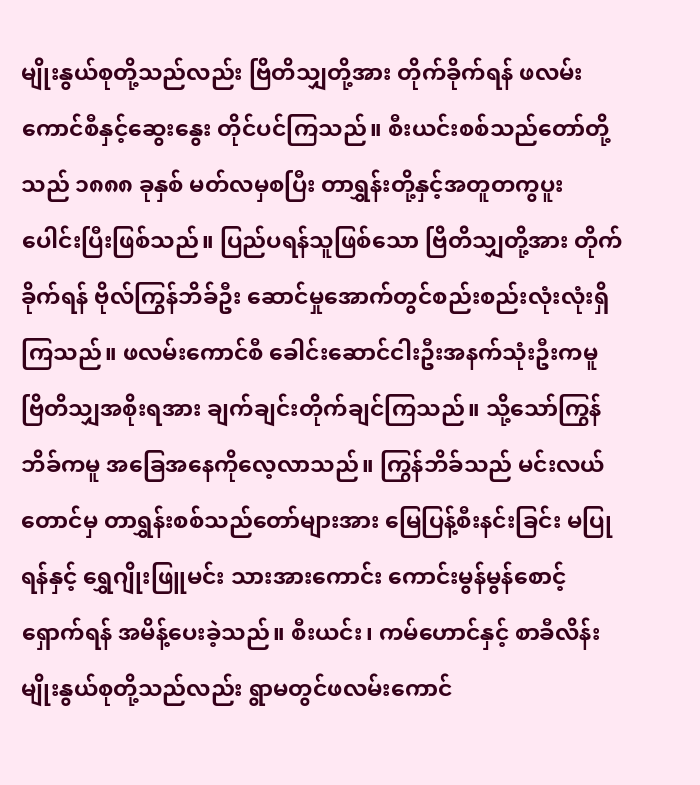မျိုးနွယ်စုတို့သည်လည်း ဗြိတိသျှတို့အား တိုက်ခိုက်ရန် ဖလမ်းကောင်စီနှင့်ဆွေးနွေး တိုင်ပင်ကြသည်။ စီးယင်းစစ်သည်တော်တို့ သည် ၁၈၈၈ ခုနှစ် မတ်လမှစပြီး တာရွှန်းတို့နှင့်အတူတကွပူးပေါင်းပြီးဖြစ်သည်။ ပြည်ပရန်သူဖြစ်သော ဗြိတိသျှတို့အား တိုက်ခိုက်ရန် ဗိုလ်ကြွန်ဘိခ်ဦး ဆောင်မှုအောက်တွင်စည်းစည်းလုံးလုံးရှိကြသည်။ ဖလမ်းကောင်စီ ခေါင်းဆောင်ငါးဦးအနက်သုံးဦးကမူ ဗြိတိသျှအစိုးရအား ချက်ချင်းတိုက်ချင်ကြသည်။ သို့သော်ကြွန်ဘိခ်ကမူ အခြေအနေကိုလေ့လာသည်။ ကြွန်ဘိခ်သည် မင်းလယ်တောင်မှ တာရွှန်းစစ်သည်တော်များအား မြေပြန့်စီးနင်းခြင်း မပြုရန်နှင့် ရွှေဂျိုးဖြူမင်း သားအားကောင်း ကောင်းမွန်မွန်စောင့်ရှောက်ရန် အမိန့်ပေးခဲ့သည်။ စီးယင်း၊ ကမ်ဟောင်နှင့် စာခီလိန်း မျိုးနွယ်စုတို့သည်လည်း ရွာမတွင်ဖလမ်းကောင်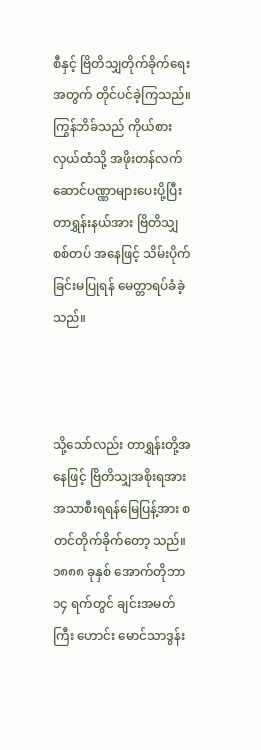စီနှင့် ဗြိတိသျှတိုက်ခိုက်ရေးအတွက် တိုင်ပင်ခဲ့ကြသည်။ ကြွန်ဘိခ်သည် ကိုယ်စားလှယ်ထံသို့ အဖိုးတန်လက်ဆောင်ပဏ္ဏာများပေးပို့ပြီး တာရွှန်းနယ်အား ဗြိတိသျှ စစ်တပ် အနေဖြင့် သိမ်းပိုက်ခြင်းမပြုရန် မေတ္တာရပ်ခံခဲ့သည်။



သို့သော်လည်း တာရွှန်းတို့အနေဖြင့် ဗြိတိသျှအစိုးရအား အသာစီးရရန်မြေပြန့်အား စတင်တိုက်ခိုက်တော့ သည်။ ၁၈၈၈ ခုနှစ် အောက်တိုဘာ ၁၄ ရက်တွင် ချင်းအမတ်ကြီး ဟောင်း မောင်သာဒွန်း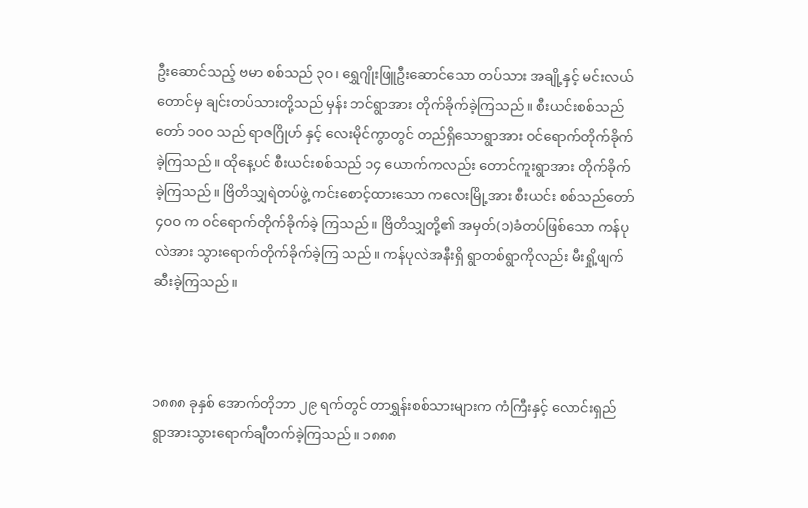ဦးဆောင်သည့် ဗမာ စစ်သည် ၃ဝ၊ ရွှေဂျိုးဖြူဦးဆောင်သော တပ်သား အချို့နှင့် မင်းလယ်တောင်မှ ချင်းတပ်သားတို့သည် မှန်း ဘင်ရွာအား တိုက်ခိုက်ခဲ့ကြသည်။ စီးယင်းစစ်သည်တော် ၁ဝဝ သည် ရာဇဂြိုဟ် နှင့် လေးမိုင်ကွာတွင် တည်ရှိသောရွာအား ဝင်ရောက်တိုက်ခိုက်ခဲ့ကြသည်။ ထိုနေ့ပင် စီးယင်းစစ်သည် ၁၄ ယောက်ကလည်း တောင်ကူးရွာအား တိုက်ခိုက်ခဲ့ကြသည်။ ဗြိတိသျှရဲတပ်ဖွဲ့ ကင်းစောင့်ထားသော ကလေးမြို့အား စီးယင်း စစ်သည်တော် ၄ဝဝ က ဝင်ရောက်တိုက်ခိုက်ခဲ့ ကြသည်။ ဗြိတိသျှတို့၏ အမှတ်(၁)ခံတပ်ဖြစ်သော ကန်ပုလဲအား သွားရောက်တိုက်ခိုက်ခဲ့ကြ သည်။ ကန်ပုလဲအနီးရှိ ရွာတစ်ရွာကိုလည်း မီးရှို့ဖျက်ဆီးခဲ့ကြသည်။



၁၈၈၈ ခုနှစ် အောက်တိုဘာ ၂၉ ရက်တွင် တာရွှန်းစစ်သားများက ကံကြီးနှင့် လောင်းရှည် ရွာအားသွားရောက်ချီတက်ခဲ့ကြသည်။ ၁၈၈၈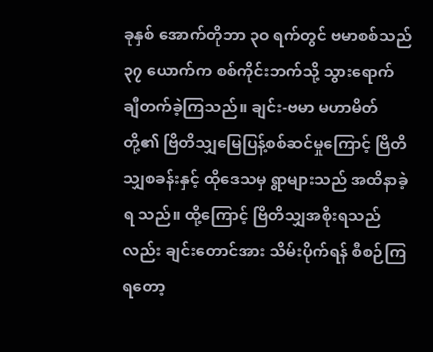ခုနှစ် အောက်တိုဘာ ၃ဝ ရက်တွင် ဗမာစစ်သည် ၃၇ ယောက်က စစ်ကိုင်းဘက်သို့ သွားရောက် ချီတက်ခဲ့ကြသည်။ ချင်း-ဗမာ မဟာမိတ်တို့၏ ဗြိတိသျှမြေပြန့်စစ်ဆင်မှုကြောင့် ဗြိတိသျှစခန်းနှင့် ထိုဒေသမှ ရွာများသည် အထိနာခဲ့ရ သည်။ ထို့ကြောင့် ဗြိတိသျှအစိုးရသည်လည်း ချင်းတောင်အား သိမ်းပိုက်ရန် စီစဉ်ကြရတော့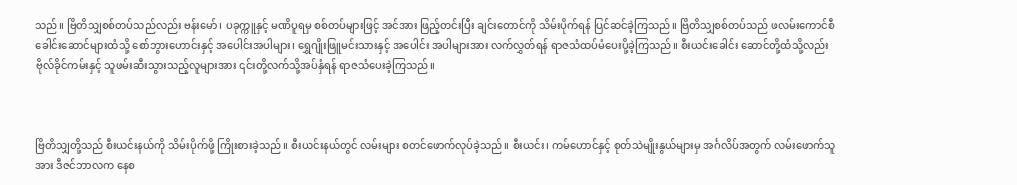သည်။ ဗြိတိသျှစစ်တပ်သည်လည်း ဗန်းမော်၊ ပခုက္ကူနှင့် မဏိပူရမှ စစ်တပ်များဖြင့် အင်အား ဖြည့်တင်းပြီး ချင်းတောင်ကို သိမ်းပိုက်ရန် ပြင်ဆင်ခဲ့ကြသည်။ ဗြိတိသျှစစ်တပ်သည် ဖလမ်းကောင်စီ ခေါင်းဆောင်များထံသို့ စော်ဘွားဟောင်းနှင့် အပေါင်းအပါများ၊ ရွှေဂျိုးဖြူမင်းသားနှင့် အပေါင်း အပါများအား လက်လွှတ်ရန် ရာဇသံထပ်မံပေးပို့ခဲ့ကြသည်။ စီးယင်းခေါင်း ဆောင်တို့ထံသို့လည်း ဗိုလ်ခိုင်ကမ်းနှင့် သူဖမ်းဆီးသွားသည့်လူများအား ၎င်းတို့လက်သို့အပ်နှံရန် ရာဇသံပေးခဲ့ကြသည်။



ဗြိတိသျှတို့သည် စီးယင်းနယ်ကို သိမ်းပိုက်ဖို့ ကြိုးစားခဲ့သည်။ စီးယင်းနယ်တွင် လမ်းများ စတင်ဖောက်လုပ်ခဲ့သည်။ စီးယင်း၊ ကမ်ဟောင်နှင့် စုတ်သဲမျိုးနွယ်များမှ အင်္ဂလိပ်အတွက် လမ်းဖောက်သူအား ဒီဇင်ဘာလက နေစ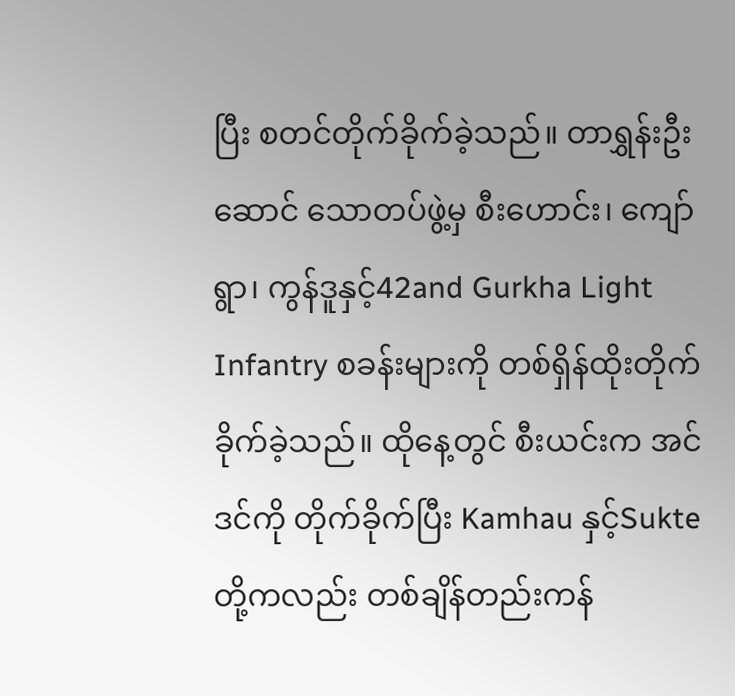ပြီး စတင်တိုက်ခိုက်ခဲ့သည်။ တာရွှန်းဦးဆောင် သောတပ်ဖွဲ့မှ စီးဟောင်း၊ ကျော်ရွာ၊ ကွန်ဒူနှင့်42and Gurkha Light Infantry စခန်းများကို တစ်ရှိန်ထိုးတိုက်ခိုက်ခဲ့သည်။ ထိုနေ့တွင် စီးယင်းက အင်ဒင်ကို တိုက်ခိုက်ပြီး Kamhau နှင့်Sukte တို့ကလည်း တစ်ချိန်တည်းကန်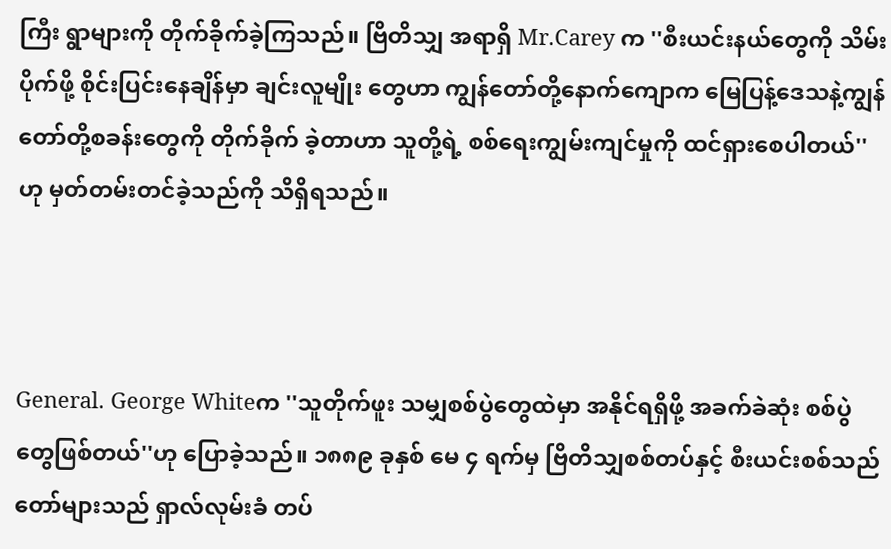ကြီး ရွာများကို တိုက်ခိုက်ခဲ့ကြသည်။ ဗြိတိသျှ အရာရှိ Mr.Carey က ''စီးယင်းနယ်တွေကို သိမ်းပိုက်ဖို့ စိုင်းပြင်းနေချိန်မှာ ချင်းလူမျိုး တွေဟာ ကျွန်တော်တို့နောက်ကျောက မြေပြန့်ဒေသနဲ့ကျွန်တော်တို့စခန်းတွေကို တိုက်ခိုက် ခဲ့တာဟာ သူတို့ရဲ့ စစ်ရေးကျွမ်းကျင်မှုကို ထင်ရှားစေပါတယ်''ဟု မှတ်တမ်းတင်ခဲ့သည်ကို သိရှိရသည်။



General. George Whiteက ''သူတိုက်ဖူး သမျှစစ်ပွဲတွေထဲမှာ အနိုင်ရရှိဖို့ အခက်ခဲဆုံး စစ်ပွဲတွေဖြစ်တယ်''ဟု ပြောခဲ့သည်။ ၁၈၈၉ ခုနှစ် မေ ၄ ရက်မှ ဗြိတိသျှစစ်တပ်နှင့် စီးယင်းစစ်သည်တော်များသည် ရှာလ်လုမ်းခံ တပ်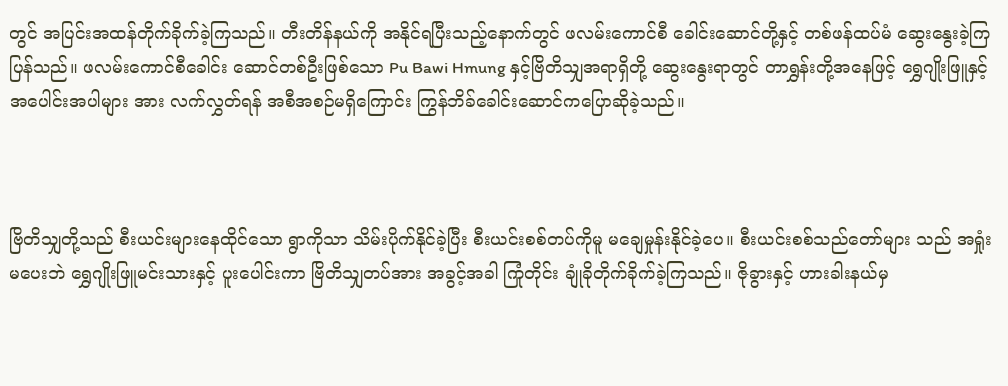တွင် အပြင်းအထန်တိုက်ခိုက်ခဲ့ကြသည်။ တီးတိန်နယ်ကို အနိုင်ရပြီးသည့်နောက်တွင် ဖလမ်းကောင်စီ ခေါင်းဆောင်တို့နှင့် တစ်ဖန်ထပ်မံ ဆွေးနွေးခဲ့ကြပြန်သည်။ ဖလမ်းကောင်စီခေါင်း ဆောင်တစ်ဦးဖြစ်သော Pu Bawi Hmung နှင့်ဗြိတိသျှအရာရှိတို့ ဆွေးနွေးရာတွင် တာရွှန်းတို့အနေဖြင့် ရွှေဂျိုးဖြူနှင့် အပေါင်းအပါများ အား လက်လွှတ်ရန် အစီအစဉ်မရှိကြောင်း ကြွန်ဘိခ်ခေါင်းဆောင်ကပြောဆိုခဲ့သည်။



ဗြိတိသျှတို့သည် စီးယင်းများနေထိုင်သော ရွာကိုသာ သိမ်းပိုက်နိုင်ခဲ့ပြီး စီးယင်းစစ်တပ်ကိုမူ မချေမှုန်းနိုင်ခဲ့ပေ။ စီးယင်းစစ်သည်တော်များ သည် အရှုံးမပေးဘဲ ရွှေဂျိုးဖြူမင်းသားနှင့် ပူးပေါင်းကာ ဗြိတိသျှတပ်အား အခွင့်အခါ ကြုံတိုင်း ချုံခိုတိုက်ခိုက်ခဲ့ကြသည်။ ဇိုခွားနှင့် ဟားခါးနယ်မှ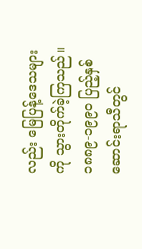လည်း မြေပြန့်ဒေသများကို သွားတိုက်ခဲ့ကြသည်။ ၁၈၈၉-၁၉၉ဝ ပြည့်နှစ် ဆောင်းရာသီတွင်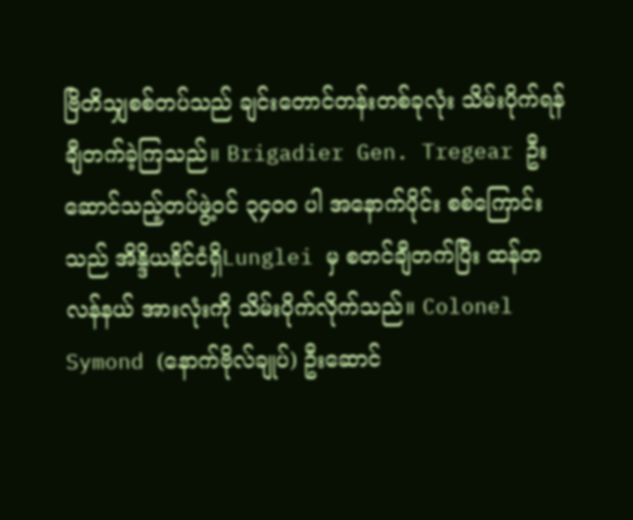ဗြိတိသျှစစ်တပ်သည် ချင်းတောင်တန်းတစ်ခုလုံး သိမ်းပိုက်ရန် ချီတက်ခဲ့ကြသည်။ Brigadier Gen. Tregear ဦးဆောင်သည့်တပ်ဖွဲ့ဝင် ၃၄ဝဝ ပါ အနောက်ပိုင်း စစ်ကြောင်းသည် အိန္ဒိယနိုင်ငံရှိLunglei မှ စတင်ချီတက်ပြီး ထန်တလန်နယ် အားလုံးကို သိမ်းပိုက်လိုက်သည်။ Colonel Symond (နောက်ဗိုလ်ချုပ်) ဦးဆောင်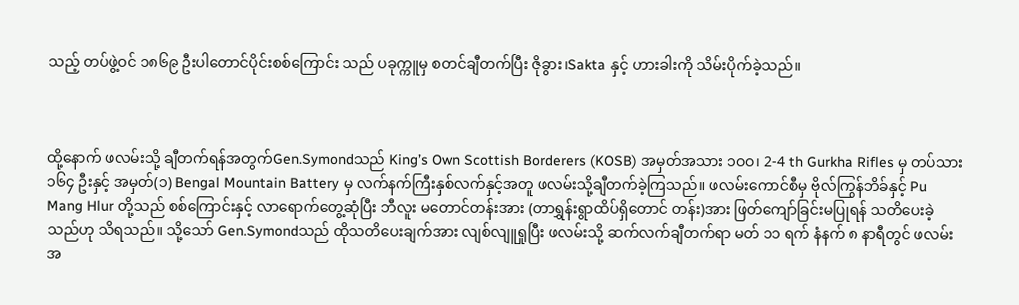သည့် တပ်ဖွဲ့ဝင် ၁၈၆၉ ဦးပါတောင်ပိုင်းစစ်ကြောင်း သည် ပခုက္ကူမှ စတင်ချီတက်ပြီး ဇိုခွား၊Sakta နှင့် ဟားခါးကို သိမ်းပိုက်ခဲ့သည်။



ထို့နောက် ဖလမ်းသို့ ချီတက်ရန်အတွက်Gen.Symondသည် King’s Own Scottish Borderers (KOSB) အမှတ်အသား ၁ဝဝ၊ 2-4 th Gurkha Rifles မှ တပ်သား ၁၆၄ ဦးနှင့် အမှတ်(၁) Bengal Mountain Battery မှ လက်နက်ကြီးနှစ်လက်နှင့်အတူ ဖလမ်းသို့ချီတက်ခဲ့ကြသည်။ ဖလမ်းကောင်စီမှ ဗိုလ်ကြွန်ဘိခ်နှင့် Pu Mang Hlur တို့သည် စစ်ကြောင်းနှင့် လာရောက်တွေ့ဆုံပြီး ဘီလူး မတောင်တန်းအား (တာရွှန်းရွာထိပ်ရှိတောင် တန်း)အား ဖြတ်ကျော်ခြင်းမပြုရန် သတိပေးခဲ့သည်ဟု သိရသည်။ သို့သော် Gen.Symondသည် ထိုသတိပေးချက်အား လျစ်လျူရှုပြီး ဖလမ်းသို့ ဆက်လက်ချီတက်ရာ မတ် ၁၁ ရက် နံနက် ၈ နာရီတွင် ဖလမ်းအ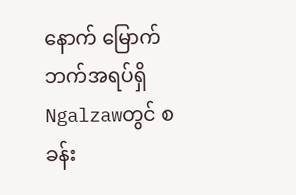နောက် မြောက်ဘက်အရပ်ရှိ Ngalzawတွင် စခန်း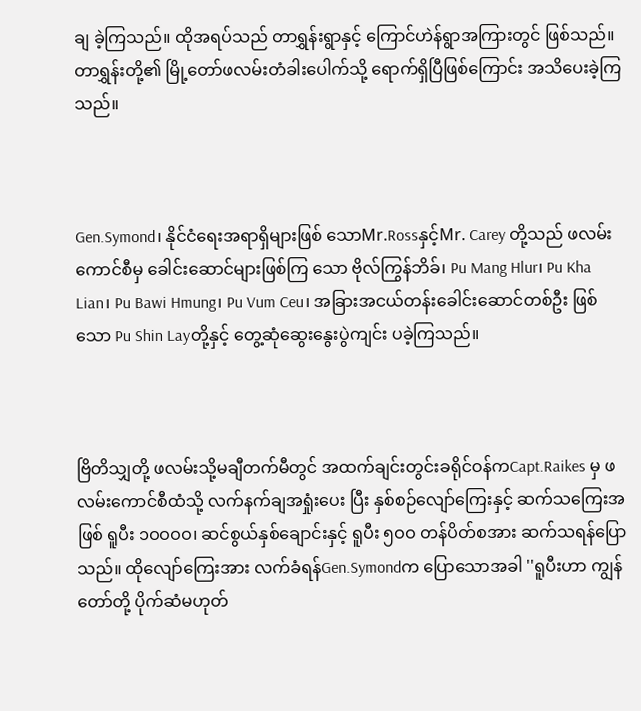ချ ခဲ့ကြသည်။ ထိုအရပ်သည် တာရွှန်းရွာနှင့် ကြောင်ဟဲန်ရွာအကြားတွင် ဖြစ်သည်။ တာရွှန်းတို့၏ မြို့တော်ဖလမ်းတံခါးပေါက်သို့ ရောက်ရှိပြီဖြစ်ကြောင်း အသိပေးခဲ့ကြသည်။



Gen.Symond၊ နိုင်ငံရေးအရာရှိများဖြစ် သောMr.Rossနှင့်Mr. Carey တို့သည် ဖလမ်းကောင်စီမှ ခေါင်းဆောင်များဖြစ်ကြ သော ဗိုလ်ကြွန်ဘိခ်၊ Pu Mang Hlur၊ Pu Kha Lian၊ Pu Bawi Hmung၊ Pu Vum Ceu၊ အခြားအငယ်တန်းခေါင်းဆောင်တစ်ဦး ဖြစ်သော Pu Shin Layတို့နှင့် တွေ့ဆုံဆွေးနွေးပွဲကျင်း ပခဲ့ကြသည်။



ဗြိတိသျှတို့ ဖလမ်းသို့မချီတက်မီတွင် အထက်ချင်းတွင်းခရိုင်ဝန်ကCapt.Raikes မှ ဖလမ်းကောင်စီထံသို့ လက်နက်ချအရှုံးပေး ပြီး နှစ်စဉ်လျော်ကြေးနှင့် ဆက်သကြေးအဖြစ် ရူပီး ၁ဝဝဝဝ၊ ဆင်စွယ်နှစ်ချောင်းနှင့် ရူပီး ၅ဝဝ တန်ပိတ်စအား ဆက်သရန်ပြောသည်။ ထိုလျော်ကြေးအား လက်ခံရန်Gen.Symondက ပြောသောအခါ ''ရူပီးဟာ ကျွန်တော်တို့ ပိုက်ဆံမဟုတ်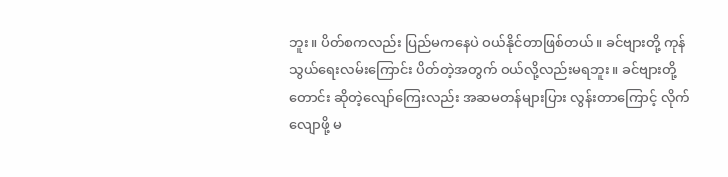ဘူး။ ပိတ်စကလည်း ပြည်မကနေပဲ ဝယ်နိုင်တာဖြစ်တယ်။ ခင်ဗျားတို့ ကုန်သွယ်ရေးလမ်းကြောင်း ပိတ်တဲ့အတွက် ဝယ်လို့လည်းမရဘူး။ ခင်ဗျားတို့တောင်း ဆိုတဲ့လျော်ကြေးလည်း အဆမတန်များပြား လွန်းတာကြောင့် လိုက်လျောဖို့ မ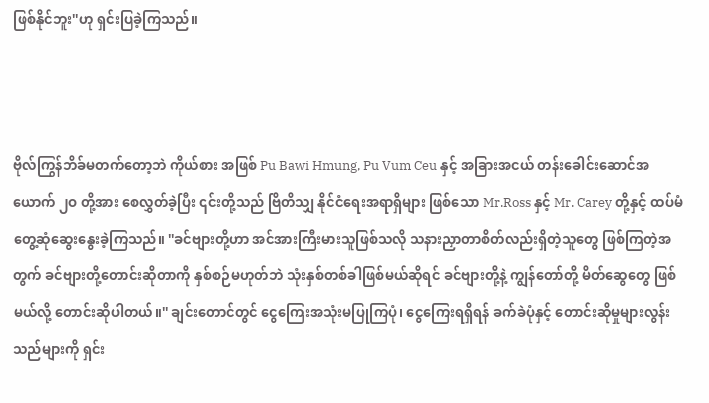ဖြစ်နိုင်ဘူး''ဟု ရှင်းပြခဲ့ကြသည်။



ဗိုလ်ကြွန်ဘိခ်မတက်တော့ဘဲ ကိုယ်စား အဖြစ် Pu Bawi Hmung, Pu Vum Ceu နှင့် အခြားအငယ် တန်းခေါင်းဆောင်အယောက် ၂ဝ တို့အား စေလွှတ်ခဲ့ပြီး ၎င်းတို့သည် ဗြိတိသျှ နိုင်ငံရေးအရာရှိများ ဖြစ်သော Mr.Ross နှင့် Mr. Carey တို့နှင့် ထပ်မံတွေ့ဆုံဆွေးနွေးခဲ့ကြသည်။ ''ခင်ဗျားတို့ဟာ အင်အားကြီးမားသူဖြစ်သလို သနားညှာတာစိတ်လည်းရှိတဲ့သူတွေ ဖြစ်ကြတဲ့အတွက် ခင်ဗျားတို့တောင်းဆိုတာကို နှစ်စဉ်မဟုတ်ဘဲ သုံးနှစ်တစ်ခါဖြစ်မယ်ဆိုရင် ခင်ဗျားတို့နဲ့ ကျွန်တော်တို့ မိတ်ဆွေတွေ ဖြစ်မယ်လို့ တောင်းဆိုပါတယ်။'' ချင်းတောင်တွင် ငွေကြေးအသုံးမပြုကြပုံ၊ ငွေကြေးရရှိရန် ခက်ခဲပုံနှင့် တောင်းဆိုမှုများလွန်းသည်များကို ရှင်း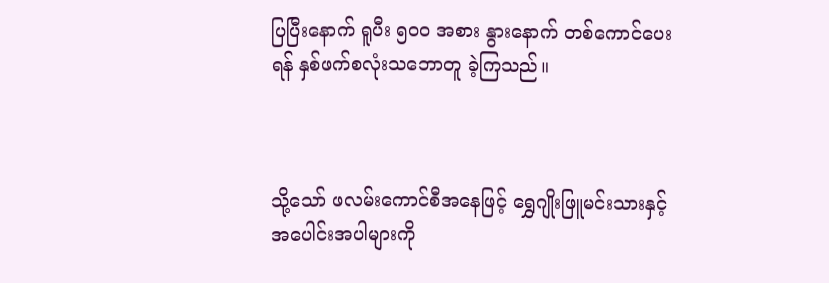ပြပြီးနောက် ရူပီး ၅ဝဝ အစား နွားနောက် တစ်ကောင်ပေးရန် နှစ်ဖက်စလုံးသဘောတူ ခဲ့ကြသည်။



သို့သော် ဖလမ်းကောင်စီအနေဖြင့် ရွှေဂျိုးဖြူမင်းသားနှင့် အပေါင်းအပါများကို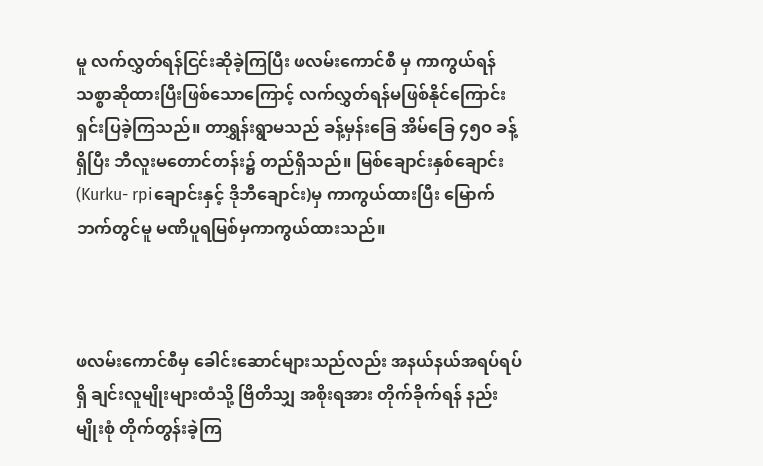မူ လက်လွှတ်ရန်ငြင်းဆိုခဲ့ကြပြီး ဖလမ်းကောင်စီ မှ ကာကွယ်ရန် သစ္စာဆိုထားပြီးဖြစ်သောကြောင့် လက်လွှတ်ရန်မဖြစ်နိုင်ကြောင်း ရှင်းပြခဲ့ကြသည်။ တာရွှန်းရွာမသည် ခန့်မှန်းခြေ အိမ်ခြေ ၄၅ဝ ခန့်ရှိပြီး ဘီလူးမတောင်တန်း၌ တည်ရှိသည်။ မြစ်ချောင်းနှစ်ချောင်း(Kurku- rpiချောင်းနှင့် ဒိုဘီချောင်း)မှ ကာကွယ်ထားပြီး မြောက်ဘက်တွင်မူ မဏိပူရမြစ်မှကာကွယ်ထားသည်။



ဖလမ်းကောင်စီမှ ခေါင်းဆောင်များသည်လည်း အနယ်နယ်အရပ်ရပ်ရှိ ချင်းလူမျိုးများထံသို့ ဗြိတိသျှ အစိုးရအား တိုက်ခိုက်ရန် နည်းမျိုးစုံ တိုက်တွန်းခဲ့ကြ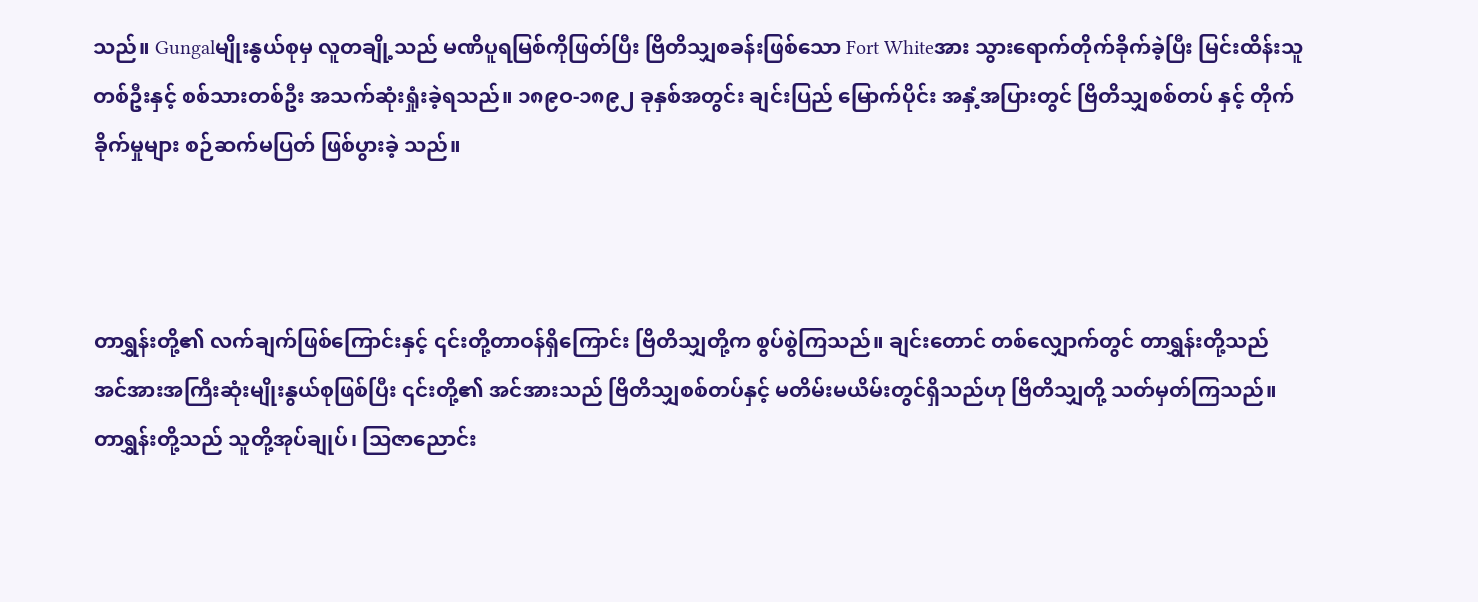သည်။ Gungalမျိုးနွယ်စုမှ လူတချို့သည် မဏိပူရမြစ်ကိုဖြတ်ပြီး ဗြိတိသျှစခန်းဖြစ်သော Fort Whiteအား သွားရောက်တိုက်ခိုက်ခဲ့ပြီး မြင်းထိန်းသူတစ်ဦးနှင့် စစ်သားတစ်ဦး အသက်ဆုံးရှုံးခဲ့ရသည်။ ၁၈၉ဝ-၁၈၉၂ ခုနှစ်အတွင်း ချင်းပြည် မြောက်ပိုင်း အနှံ့အပြားတွင် ဗြိတိသျှစစ်တပ် နှင့် တိုက်ခိုက်မှုများ စဉ်ဆက်မပြတ် ဖြစ်ပွားခဲ့ သည်။



တာရွှန်းတို့၏ လက်ချက်ဖြစ်ကြောင်းနှင့် ၎င်းတို့တာဝန်ရှိကြောင်း ဗြိတိသျှတို့က စွပ်စွဲကြသည်။ ချင်းတောင် တစ်လျှောက်တွင် တာရွှန်းတို့သည် အင်အားအကြီးဆုံးမျိုးနွယ်စုဖြစ်ပြီး ၎င်းတို့၏ အင်အားသည် ဗြိတိသျှစစ်တပ်နှင့် မတိမ်းမယိမ်းတွင်ရှိသည်ဟု ဗြိတိသျှတို့ သတ်မှတ်ကြသည်။ တာရွှန်းတို့သည် သူတို့အုပ်ချုပ်၊ သြဇာညောင်း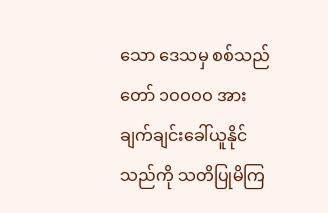သော ဒေသမှ စစ်သည်တော် ၁ဝဝဝဝ အား ချက်ချင်းခေါ်ယူနိုင်သည်ကို သတိပြုမိကြ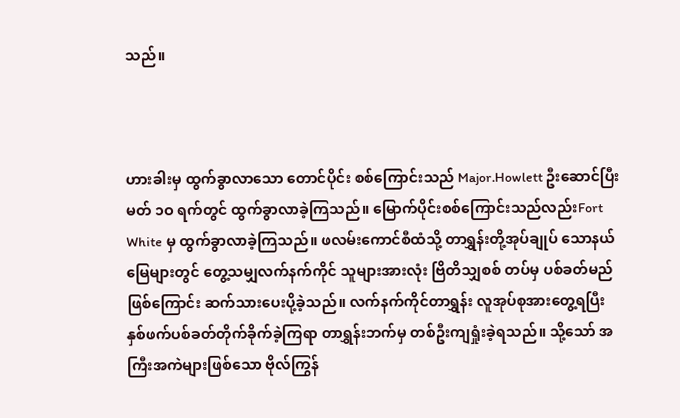သည်။



ဟားခါးမှ ထွက်ခွာလာသော တောင်ပိုင်း စစ်ကြောင်းသည် Major.Howlett ဦးဆောင်ပြီးမတ် ၁ဝ ရက်တွင် ထွက်ခွာလာခဲ့ကြသည်။ မြောက်ပိုင်းစစ်ကြောင်းသည်လည်းFort White မှ ထွက်ခွာလာခဲ့ကြသည်။ ဖလမ်းကောင်စီထံသို့ တာရွှန်းတို့အုပ်ချုပ် သောနယ်မြေများတွင် တွေ့သမျှလက်နက်ကိုင် သူများအားလုံး ဗြိတိသျှစစ် တပ်မှ ပစ်ခတ်မည်ဖြစ်ကြောင်း ဆက်သားပေးပို့ခဲ့သည်။ လက်နက်ကိုင်တာရွှန်း လူအုပ်စုအားတွေ့ရပြီး နှစ်ဖက်ပစ်ခတ်တိုက်ခိုက်ခဲ့ကြရာ တာရွှန်းဘက်မှ တစ်ဦးကျရှုံးခဲ့ရသည်။ သို့သော် အကြီးအကဲများဖြစ်သော ဗိုလ်ကြွန်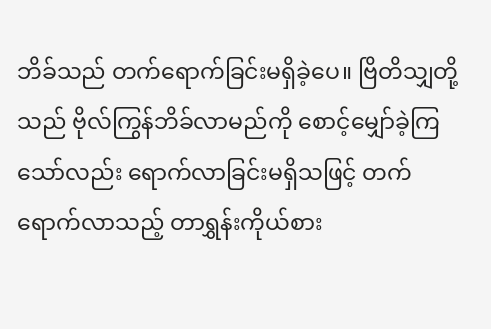ဘိခ်သည် တက်ရောက်ခြင်းမရှိခဲ့ပေ။ ဗြိတိသျှတို့သည် ဗိုလ်ကြွန်ဘိခ်လာမည်ကို စောင့်မျှော်ခဲ့ကြ သော်လည်း ရောက်လာခြင်းမရှိသဖြင့် တက်ရောက်လာသည့် တာရွှန်းကိုယ်စား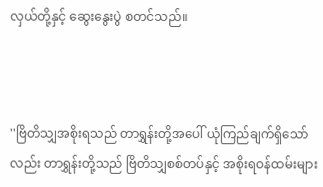လှယ်တို့နှင့် ဆွေးနွေးပွဲ စတင်သည်။



''ဗြိတိသျှအစိုးရသည် တာရွှန်းတို့အပေါ် ယုံကြည်ချက်ရှိသော်လည်း တာရွှန်းတို့သည် ဗြိတိသျှစစ်တပ်နှင့် အစိုးရဝန်ထမ်းများ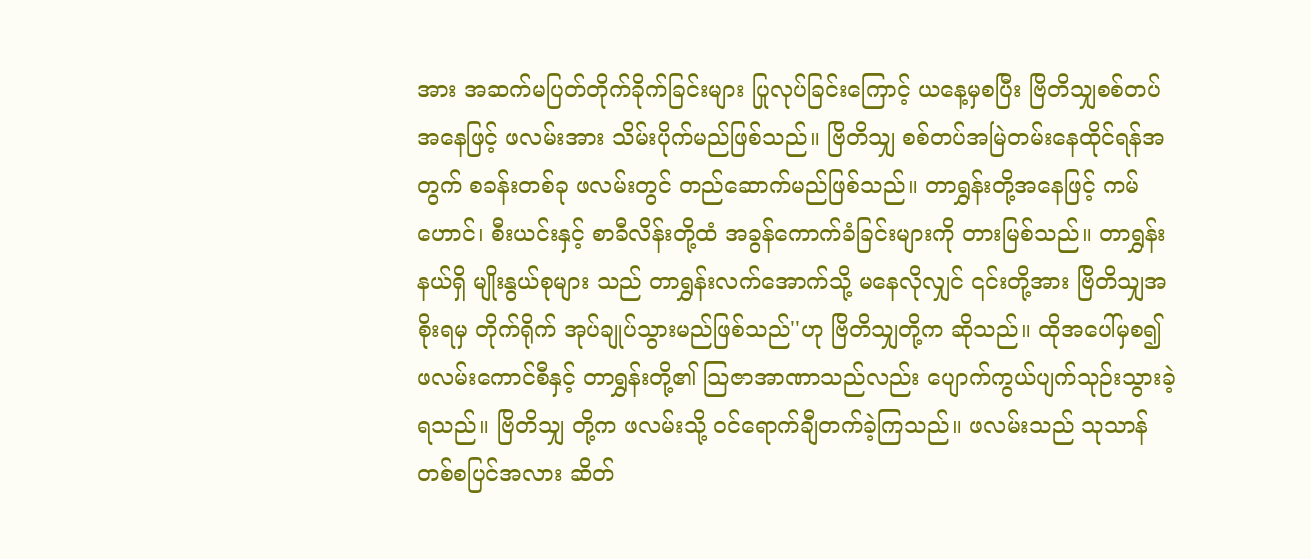အား အဆက်မပြတ်တိုက်ခိုက်ခြင်းများ ပြုလုပ်ခြင်းကြောင့် ယနေ့မှစပြီး ဗြိတိသျှစစ်တပ် အနေဖြင့် ဖလမ်းအား သိမ်းပိုက်မည်ဖြစ်သည်။ ဗြိတိသျှ စစ်တပ်အမြဲတမ်းနေထိုင်ရန်အတွက် စခန်းတစ်ခု ဖလမ်းတွင် တည်ဆောက်မည်ဖြစ်သည်။ တာရွှန်းတို့အနေဖြင့် ကမ်ဟောင်၊ စီးယင်းနှင့် စာခီလိန်းတို့ထံ အခွန်ကောက်ခံခြင်းများကို တားမြစ်သည်။ တာရွှန်းနယ်ရှိ မျိုးနွယ်စုများ သည် တာရွှန်းလက်အောက်သို့ မနေလိုလျှင် ၎င်းတို့အား ဗြိတိသျှအစိုးရမှ တိုက်ရိုက် အုပ်ချုပ်သွားမည်ဖြစ်သည်''ဟု ဗြိတိသျှတို့က ဆိုသည်။ ထိုအပေါ်မှစ၍ ဖလမ်းကောင်စီနှင့် တာရွှန်းတို့၏ သြဇာအာဏာသည်လည်း ပျောက်ကွယ်ပျက်သုဉ်းသွားခဲ့ရသည်။ ဗြိတိသျှ တို့က ဖလမ်းသို့ ဝင်ရောက်ချီတက်ခဲ့ကြသည်။ ဖလမ်းသည် သုသာန်တစ်စပြင်အလား ဆိတ်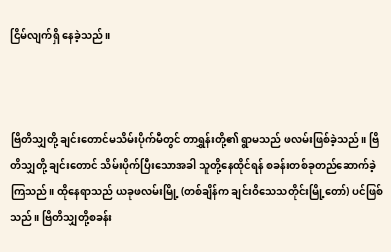ငြိမ်လျက်ရှိ နေခဲ့သည်။



ဗြိတိသျှတို့ ချင်းတောင်မသိမ်းပိုက်မီတွင် တာရွှန်းတို့၏ ရွာမသည် ဖလမ်းဖြစ်ခဲ့သည်။ ဗြိတိသျှတို့ ချင်းတောင် သိမ်းပိုက်ပြီးသောအခါ သူတို့နေထိုင်ရန် စခန်းတစ်ခုတည်ဆောက်ခဲ့ကြသည်။ ထိုနေရာသည် ယခုဖလမ်းမြို့ (တစ်ချိန်က ချင်းဝိသေသတိုင်းမြို့တော်) ပင်ဖြစ်သည်။ ဗြိတိသျှတို့စခန်း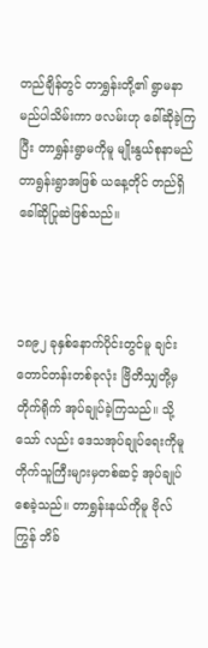တည်ချိန်တွင် တာရွှန်းတို့၏ ရွာမနာ မည်ပါသိမ်းကာ ဖလမ်းဟု ခေါ်ဆိုခဲ့ကြပြီး တာရွှန်းရွာမကိုမူ မျိုးနွယ်စုနာမည် တာရွန်းရွာအဖြစ် ယနေ့တိုင် တည်ရှိခေါ်ဆိုပြုဆဲဖြစ်သည်။



၁၈၉၂ ခုနှစ်နောက်ပိုင်းတွင်မူ ချင်း တောင်တန်းတစ်ခုလုံး ဗြိတိသျှတို့မှ တိုက်ရိုက် အုပ်ချုပ်ခဲ့ကြသည်။ သို့သော် လည်း ဒေသအုပ်ချုပ်ရေးကိုမူ တိုက်သူကြီးများမှတစ်ဆင့် အုပ်ချုပ်စေခဲ့သည်။ တာရွှန်းနယ်ကိုမူ ဗိုလ်ကြွန် ဘိခ်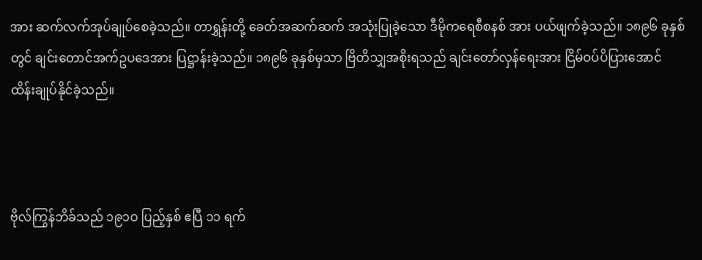အား ဆက်လက်အုပ်ချုပ်စေခဲ့သည်။ တာရွှန်းတို့ ခေတ်အဆက်ဆက် အသုံးပြုခဲ့သော ဒီမိုကရေစီစနစ် အား ပယ်ဖျက်ခဲ့သည်။ ၁၈၉၆ ခုနှစ်တွင် ချင်းတောင်အက်ဥပဒေအား ပြဋ္ဌာန်းခဲ့သည်။ ၁၈၉၆ ခုနှစ်မှသာ ဗြိတိသျှအစိုးရသည် ချင်းတော်လှန်ရေးအား ငြိမ်ဝပ်ပိပြားအောင် ထိန်းချုပ်နိုင်ခဲ့သည်။



ဗိုလ်ကြွန်ဘိခ်သည် ၁၉၁ဝ ပြည့်နှစ် ဧပြီ ၁၁ ရက်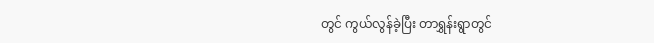တွင် ကွယ်လွန်ခဲ့ပြီး တာရွှန်းရွာတွင်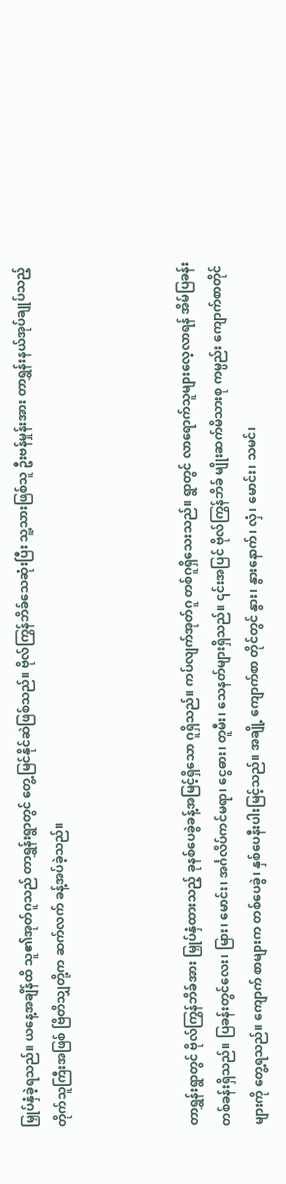မြှုပ်နှံခဲ့ရသည်။ ယနေ့အချိန်ထိ သူ၏အုတ်ဂူသည် တာရွှန်းရွာတွင် တွေ့မြင်နိုင်ဆဲဖြစ်သည်။ ဗိုလ်ကြွန်ဘိခ်သေဆုံးပြီး သူ့သားဖြစ်သူ ဦးဗန်မှုန်းအား တာရွှန်းနယ်အုပ်ချုပ်သည့် တိုက်သူကြီးအဖြစ် ဗြိတိသျှတို့က ဆက်လက် ခန့်အပ်ခဲ့သည်။



တာရွှန်းရွာတွင် ဗိုလ်ကြွန်ဘိခ်အား မြှုပ်နှံထားသည့် ခုနစ်ပေခွဲခန့်အမြင့်ရှိသော ဂူရှိသည်။ ကပ်လျက်အုတ်ဂူ တစ်ဂူရှိသေးသည်။ ရွာတွင် လာရောက်သူများလေ့လာရန် အိမ်ပြခန်းတစ်ခန်းရှိသည်။ ပြခန်းတွင်လေး၊ မြား၊ မောင်း၊ အင်္ဂလိပ်ကင်မရာ၊ ငွေဓား၊ တူမီး၊ သေနတ်များရှိသည်။ ၎င်းအပြင် ဗိုလ်ကြွန်ဘိခ် မျိုးဆက်မိသားစု ကမ္ပည်း ကျောက်စာတိုင်များကို တွေ့ရသည်။ ကျောက် စာများက တစ်ပေခွဲ၊ နှစ်ပေနီးပါးမြင့်သည်။ အချို့ ကျောက်စာ တိုင်တွင် နွား၊ နွားနောက်၊ လှံ၊ မောင်း၊ သမင်၊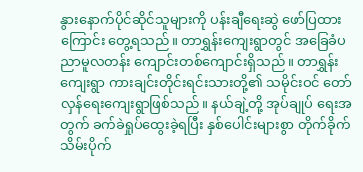နွားနောက်ပိုင်ဆိုင်သူများကို ပန်းချီရေးဆွဲ ဖော်ပြထားကြောင်း တွေ့ရသည်။ တာရွှန်းကျေးရွာတွင် အခြေခံပညာမူလတန်း ကျောင်းတစ်ကျောင်းရှိသည်။ တာရွှန်းကျေးရွာ ကားချင်းတိုင်းရင်းသားတို့၏ သမိုင်းဝင် တော်လှန်ရေးကျေးရွာဖြစ်သည်။ နယ်ချဲ့တို့ အုပ်ချုပ် ရေးအတွက် ခက်ခဲရှုပ်ထွေးခဲ့ရပြီး နှစ်ပေါင်းများစွာ တိုက်ခိုက်သိမ်းပိုက်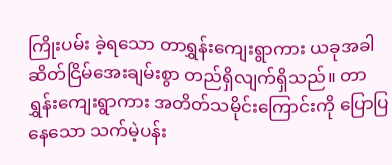ကြိုးပမ်း ခဲ့ရသော တာရွှန်းကျေးရွာကား ယခုအခါ ဆိတ်ငြိမ်အေးချမ်းစွာ တည်ရှိလျက်ရှိသည်။ တာရွှန်းကျေးရွာကား အတိတ်သမိုင်းကြောင်းကို ပြောပြနေသော သက်မဲ့ပန်း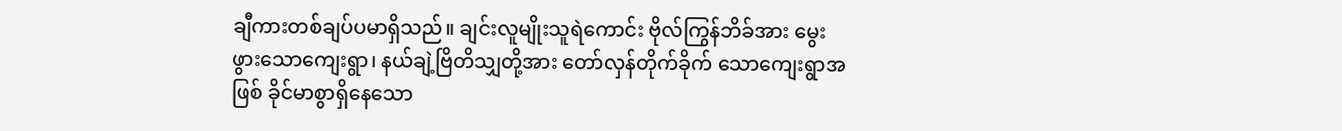ချီကားတစ်ချပ်ပမာရှိသည်။ ချင်းလူမျိုးသူရဲကောင်း ဗိုလ်ကြွန်ဘိခ်အား မွေးဖွားသောကျေးရွာ၊ နယ်ချဲ့ဗြိတိသျှတို့အား တော်လှန်တိုက်ခိုက် သောကျေးရွာအဖြစ် ခိုင်မာစွာရှိနေသော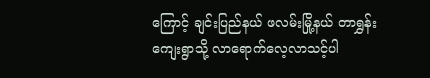ကြောင့် ချင်းပြည်နယ် ဖလမ်းမြို့နယ် တာရွှန်း ကျေးရွာသို့ လာရောက်လေ့လာသင့်ပါ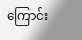ကြောင်း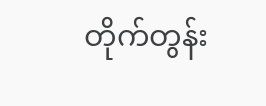တိုက်တွန်း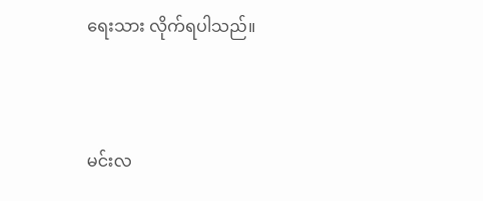ရေးသား လိုက်ရပါသည်။



မင်းလ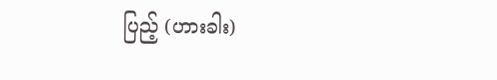ပြည့် (ဟားခါး)